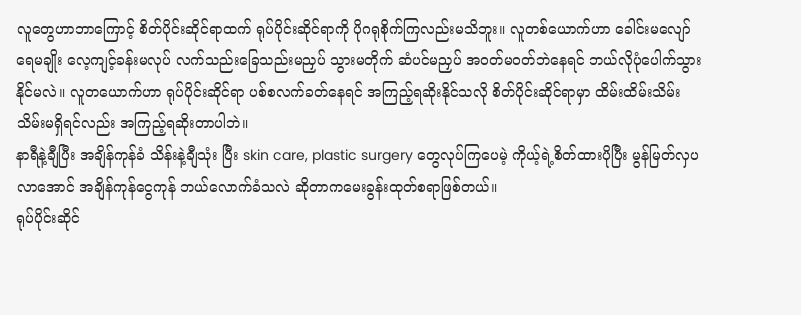လူတွေဟာဘာကြောင့် စိတ်ပိုင်းဆိုင်ရာထက် ရုပ်ပိုင်းဆိုင်ရာကို ပိုဂရုစိုက်ကြလည်းမသိဘူး။ လူတစ်ယောက်ဟာ ခေါင်းမလျော် ရေမချိုး လေ့ကျင့်ခန်းမလုပ် လက်သည်းခြေသည်းမညှပ် သွားမတိုက် ဆံပင်မညှပ် အဝတ်မဝတ်ဘဲနေရင် ဘယ်လိုပုံပေါက်သွားနိုင်မလဲ။ လူတယောက်ဟာ ရုပ်ပိုင်းဆိုင်ရာ ပစ်စလက်ခတ်နေရင် အကြည့်ရဆိုးနိုင်သလို စိတ်ပိုင်းဆိုင်ရာမှာ ထိမ်းထိမ်းသိမ်းသိမ်းမရှိရင်လည်း အကြည့်ရဆိုးတာပါဘဲ။
နာရီနဲ့ချီပြီး အချိန်ကုန်ခံ သိန်းနဲ့ချီသုံး ပြီး skin care, plastic surgery တွေလုပ်ကြပေမဲ့ ကိုယ့်ရဲ့စိတ်ထားပိုပြီး မွန်မြတ်လှပလာအောင် အချိန်ကုန်ငွေကုန် ဘယ်လောက်ခံသလဲ ဆိုတာကမေးခွန်းထုတ်စရာဖြစ်တယ်။
ရုပ်ပိုင်းဆိုင်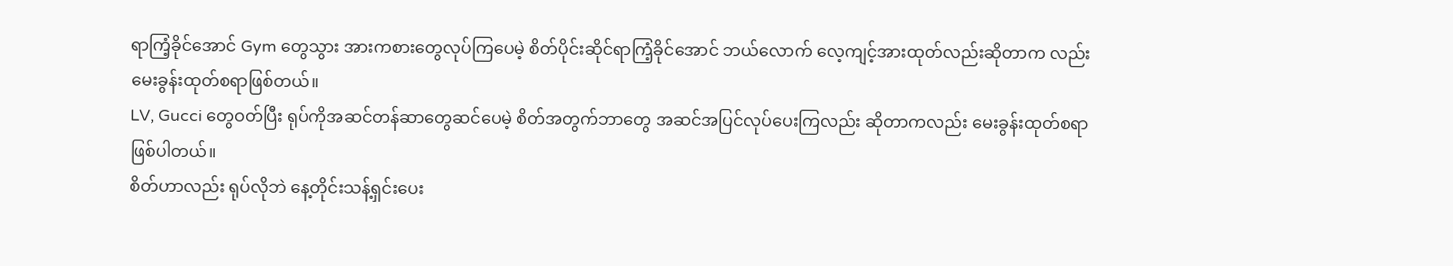ရာကြံ့ခိုင်အောင် Gym တွေသွား အားကစားတွေလုပ်ကြပေမဲ့ စိတ်ပိုင်းဆိုင်ရာကြံ့ခိုင်အောင် ဘယ်လောက် လေ့ကျင့်အားထုတ်လည်းဆိုတာက လည်း မေးခွန်းထုတ်စရာဖြစ်တယ်။
LV, Gucci တွေဝတ်ပြီး ရုပ်ကိုအဆင်တန်ဆာတွေဆင်ပေမဲ့ စိတ်အတွက်ဘာတွေ အဆင်အပြင်လုပ်ပေးကြလည်း ဆိုတာကလည်း မေးခွန်းထုတ်စရာဖြစ်ပါတယ်။
စိတ်ဟာလည်း ရုပ်လိုဘဲ နေ့တိုင်းသန့်ရှင်းပေး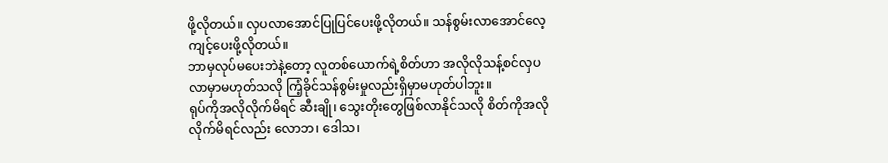ဖို့လိုတယ်။ လှပလာအောင်ပြုပြင်ပေးဖို့လိုတယ်။ သန်စွမ်းလာအောင်လေ့ကျင့်ပေးဖို့လိုတယ်။
ဘာမှလုပ်မပေးဘဲနဲ့တော့ လူတစ်ယောက်ရဲ့စိတ်ဟာ အလိုလိုသန့်စင်လှပလာမှာမဟုတ်သလို ကြံ့ခိုင်သန်စွမ်းမှုလည်းရှိမှာမဟုတ်ပါဘူး။
ရုပ်ကိုအလိုလိုက်မိရင် ဆီးချို၊ သွေးတိုးတွေဖြစ်လာနိုင်သလို စိတ်ကိုအလိုလိုက်မိရင်လည်း လောဘ၊ ဒေါသ၊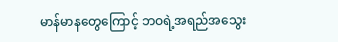မာန်မာနတွေကြောင့် ဘဝရဲ့အရည်အသွေး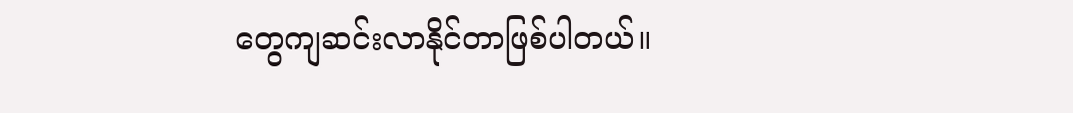တွေကျဆင်းလာနိုင်တာဖြစ်ပါတယ်။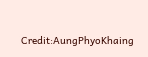Credit:AungPhyoKhaing